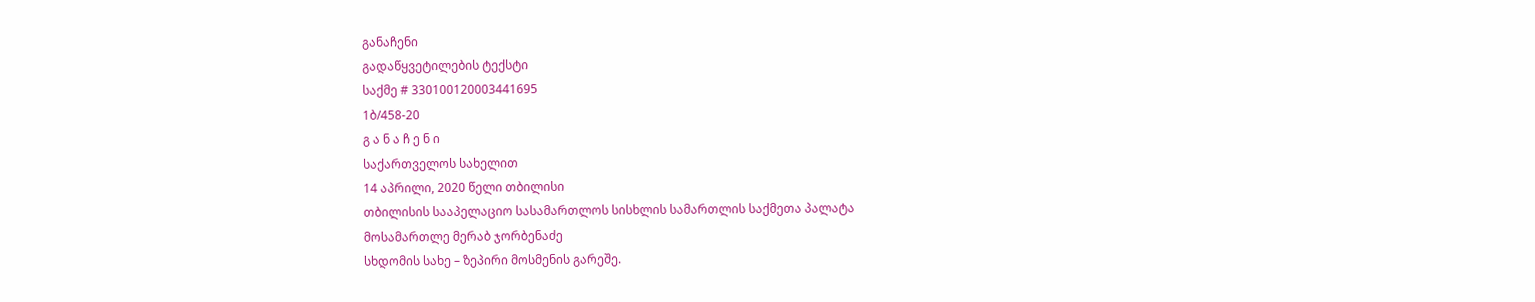განაჩენი
გადაწყვეტილების ტექსტი
საქმე # 330100120003441695
1ბ/458-20
გ ა ნ ა ჩ ე ნ ი
საქართველოს სახელით
14 აპრილი, 2020 წელი თბილისი
თბილისის სააპელაციო სასამართლოს სისხლის სამართლის საქმეთა პალატა
მოსამართლე მერაბ ჯორბენაძე
სხდომის სახე – ზეპირი მოსმენის გარეშე.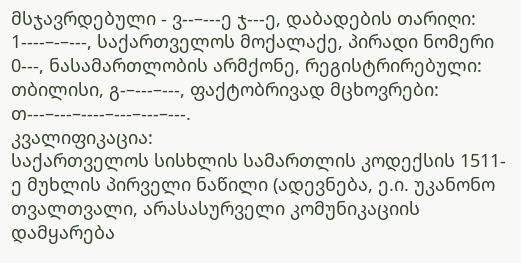მსჯავრდებული - ვ--–---ე ჯ---ე, დაბადების თარიღი: 1----–-–---, საქართველოს მოქალაქე, პირადი ნომერი 0---, ნასამართლობის არმქონე, რეგისტრირებული: თბილისი, გ-–---–---, ფაქტობრივად მცხოვრები: თ---–---–----–---–---–---.
კვალიფიკაცია:
საქართველოს სისხლის სამართლის კოდექსის 1511-ე მუხლის პირველი ნაწილი (ადევნება, ე.ი. უკანონო თვალთვალი, არასასურველი კომუნიკაციის დამყარება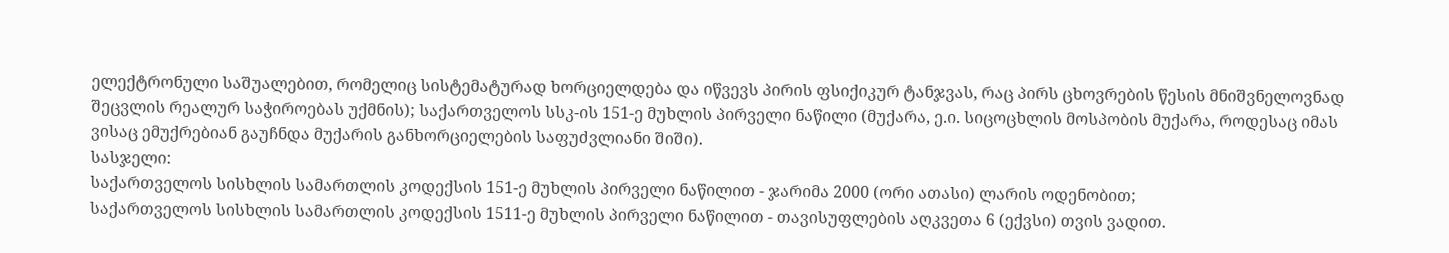ელექტრონული საშუალებით, რომელიც სისტემატურად ხორციელდება და იწვევს პირის ფსიქიკურ ტანჯვას, რაც პირს ცხოვრების წესის მნიშვნელოვნად შეცვლის რეალურ საჭიროებას უქმნის); საქართველოს სსკ-ის 151-ე მუხლის პირველი ნაწილი (მუქარა, ე.ი. სიცოცხლის მოსპობის მუქარა, როდესაც იმას ვისაც ემუქრებიან გაუჩნდა მუქარის განხორციელების საფუძვლიანი შიში).
სასჯელი:
საქართველოს სისხლის სამართლის კოდექსის 151-ე მუხლის პირველი ნაწილით - ჯარიმა 2000 (ორი ათასი) ლარის ოდენობით;
საქართველოს სისხლის სამართლის კოდექსის 1511-ე მუხლის პირველი ნაწილით - თავისუფლების აღკვეთა 6 (ექვსი) თვის ვადით.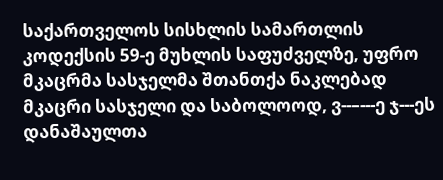საქართველოს სისხლის სამართლის კოდექსის 59-ე მუხლის საფუძველზე, უფრო მკაცრმა სასჯელმა შთანთქა ნაკლებად მკაცრი სასჯელი და საბოლოოდ, ვ--–---ე ჯ---ეს დანაშაულთა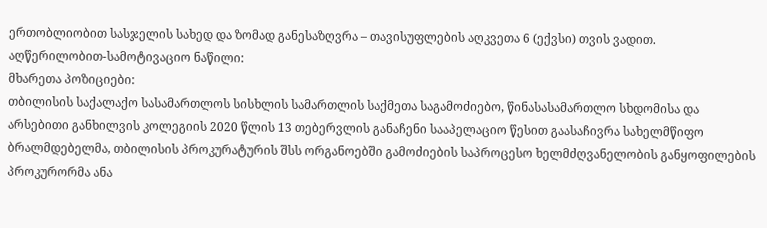ერთობლიობით სასჯელის სახედ და ზომად განესაზღვრა – თავისუფლების აღკვეთა 6 (ექვსი) თვის ვადით.
აღწერილობით-სამოტივაციო ნაწილი:
მხარეთა პოზიციები:
თბილისის საქალაქო სასამართლოს სისხლის სამართლის საქმეთა საგამოძიებო, წინასასამართლო სხდომისა და არსებითი განხილვის კოლეგიის 2020 წლის 13 თებერვლის განაჩენი სააპელაციო წესით გაასაჩივრა სახელმწიფო ბრალმდებელმა, თბილისის პროკურატურის შსს ორგანოებში გამოძიების საპროცესო ხელმძღვანელობის განყოფილების პროკურორმა ანა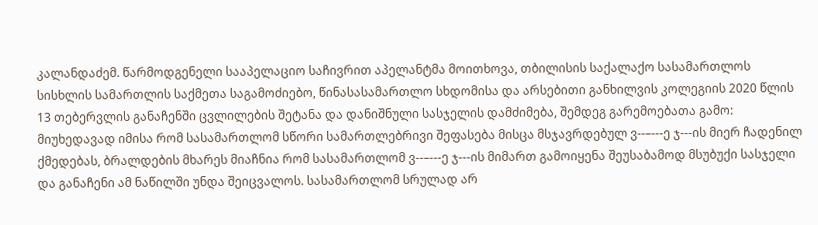კალანდაძემ. წარმოდგენელი სააპელაციო საჩივრით აპელანტმა მოითხოვა, თბილისის საქალაქო სასამართლოს სისხლის სამართლის საქმეთა საგამოძიებო, წინასასამართლო სხდომისა და არსებითი განხილვის კოლეგიის 2020 წლის 13 თებერვლის განაჩენში ცვლილების შეტანა და დანიშნული სასჯელის დამძიმება, შემდეგ გარემოებათა გამო: მიუხედავად იმისა რომ სასამართლომ სწორი სამართლებრივი შეფასება მისცა მსჯავრდებულ ვ--–---ე ჯ---ის მიერ ჩადენილ ქმედებას, ბრალდების მხარეს მიაჩნია რომ სასამართლომ ვ--–---ე ჯ---ის მიმართ გამოიყენა შეუსაბამოდ მსუბუქი სასჯელი და განაჩენი ამ ნაწილში უნდა შეიცვალოს. სასამართლომ სრულად არ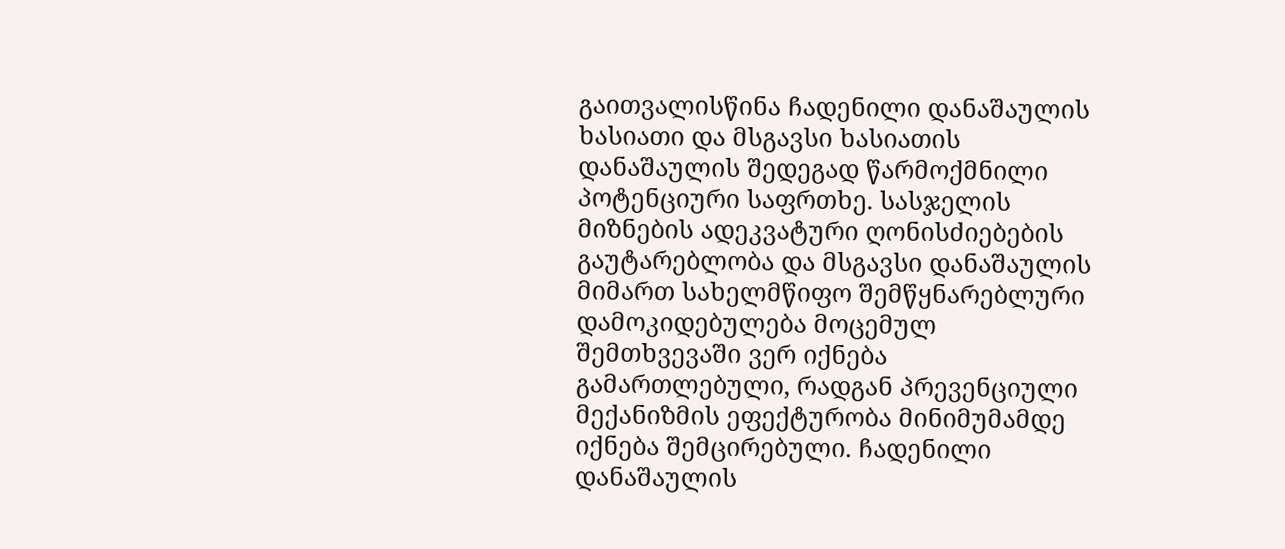გაითვალისწინა ჩადენილი დანაშაულის ხასიათი და მსგავსი ხასიათის დანაშაულის შედეგად წარმოქმნილი პოტენციური საფრთხე. სასჯელის მიზნების ადეკვატური ღონისძიებების გაუტარებლობა და მსგავსი დანაშაულის მიმართ სახელმწიფო შემწყნარებლური დამოკიდებულება მოცემულ შემთხვევაში ვერ იქნება გამართლებული, რადგან პრევენციული მექანიზმის ეფექტურობა მინიმუმამდე იქნება შემცირებული. ჩადენილი დანაშაულის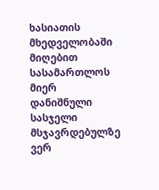ხასიათის მხედველობაში მიღებით სასამართლოს მიერ დანიშნული სასჯელი მსჯავრდებულზე ვერ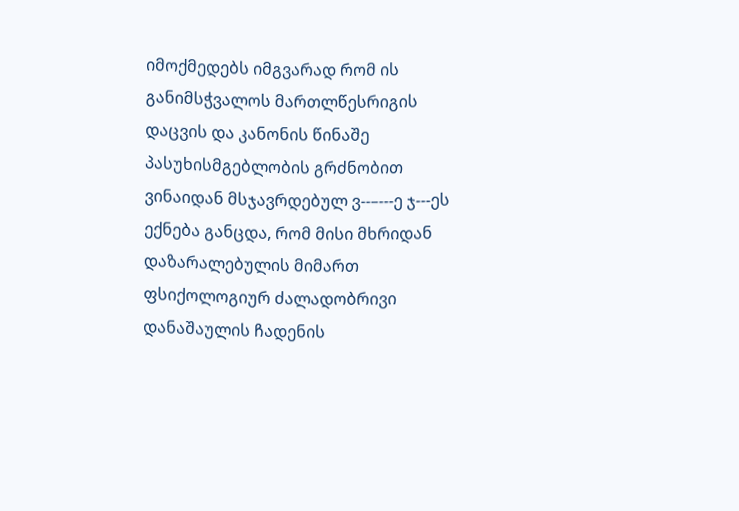იმოქმედებს იმგვარად რომ ის განიმსჭვალოს მართლწესრიგის დაცვის და კანონის წინაშე პასუხისმგებლობის გრძნობით ვინაიდან მსჯავრდებულ ვ--–---ე ჯ---ეს ექნება განცდა, რომ მისი მხრიდან დაზარალებულის მიმართ ფსიქოლოგიურ ძალადობრივი დანაშაულის ჩადენის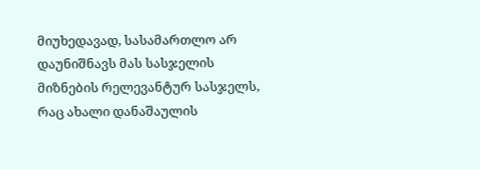მიუხედავად, სასამართლო არ დაუნიშნავს მას სასჯელის მიზნების რელევანტურ სასჯელს, რაც ახალი დანაშაულის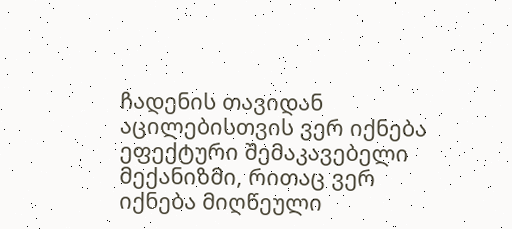ჩადენის თავიდან აცილებისთვის ვერ იქნება ეფექტური შემაკავებელი მექანიზმი, რითაც ვერ იქნება მიღწეული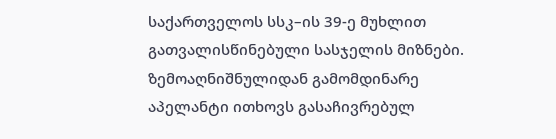საქართველოს სსკ–ის 39-ე მუხლით გათვალისწინებული სასჯელის მიზნები. ზემოაღნიშნულიდან გამომდინარე აპელანტი ითხოვს გასაჩივრებულ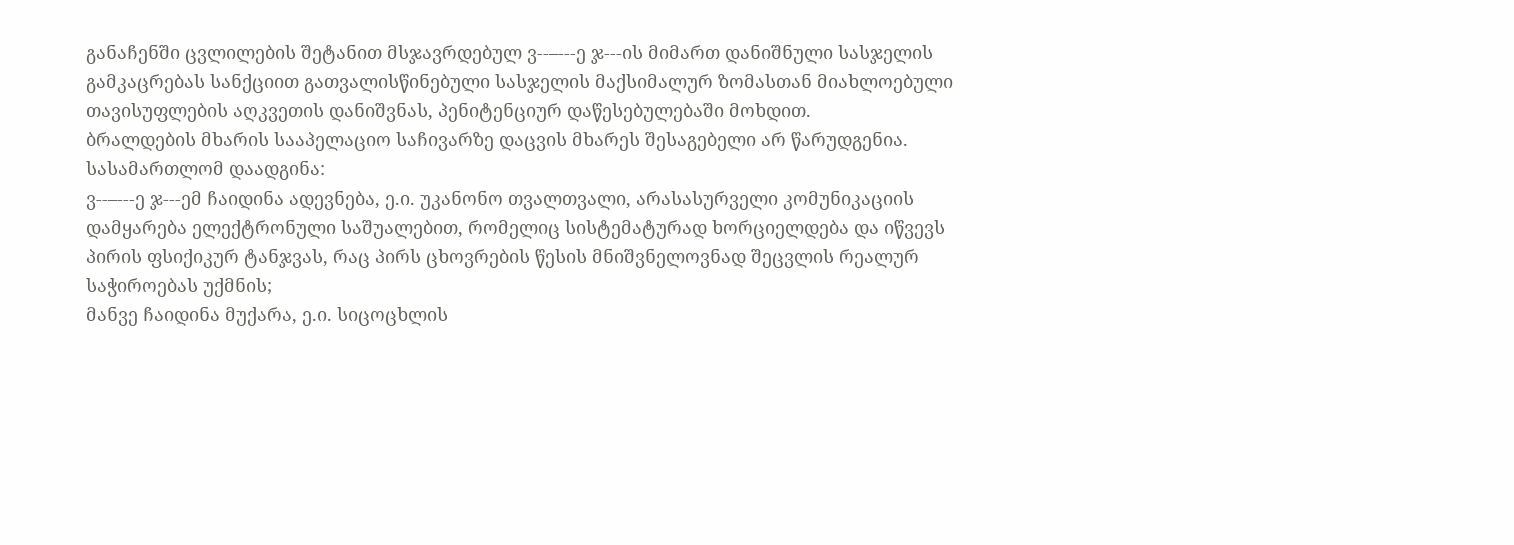განაჩენში ცვლილების შეტანით მსჯავრდებულ ვ--–---ე ჯ---ის მიმართ დანიშნული სასჯელის გამკაცრებას სანქციით გათვალისწინებული სასჯელის მაქსიმალურ ზომასთან მიახლოებული თავისუფლების აღკვეთის დანიშვნას, პენიტენციურ დაწესებულებაში მოხდით.
ბრალდების მხარის სააპელაციო საჩივარზე დაცვის მხარეს შესაგებელი არ წარუდგენია.
სასამართლომ დაადგინა:
ვ--–---ე ჯ---ემ ჩაიდინა ადევნება, ე.ი. უკანონო თვალთვალი, არასასურველი კომუნიკაციის დამყარება ელექტრონული საშუალებით, რომელიც სისტემატურად ხორციელდება და იწვევს პირის ფსიქიკურ ტანჯვას, რაც პირს ცხოვრების წესის მნიშვნელოვნად შეცვლის რეალურ საჭიროებას უქმნის;
მანვე ჩაიდინა მუქარა, ე.ი. სიცოცხლის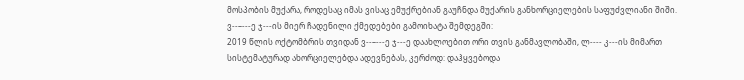მოსპობის მუქარა, როდესაც იმას ვისაც ემუქრებიან გაუჩნდა მუქარის განხორციელების საფუძვლიანი შიში.
ვ--–---ე ჯ---ის მიერ ჩადენილი ქმედებები გამოიხატა შემდეგში:
2019 წლის ოქტომბრის თვიდან ვ--–---ე ჯ---ე დაახლოებით ორი თვის განმავლობაში, ლ---- კ---ის მიმართ სისტემატურად ახორციელებდა ადევნებას, კერძოდ: დაჰყვებოდა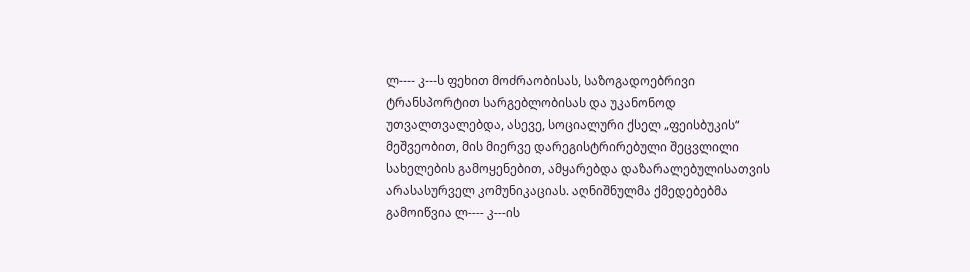ლ---- კ---ს ფეხით მოძრაობისას, საზოგადოებრივი ტრანსპორტით სარგებლობისას და უკანონოდ უთვალთვალებდა, ასევე, სოციალური ქსელ „ფეისბუკის“ მეშვეობით, მის მიერვე დარეგისტრირებული შეცვლილი სახელების გამოყენებით, ამყარებდა დაზარალებულისათვის არასასურველ კომუნიკაციას. აღნიშნულმა ქმედებებმა გამოიწვია ლ---- კ---ის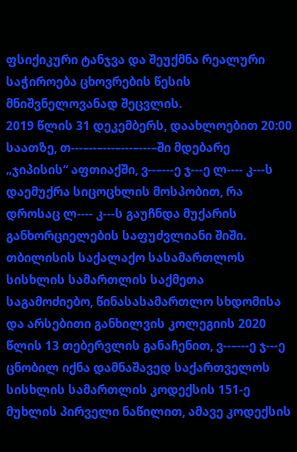ფსიქიკური ტანჯვა და შეუქმნა რეალური საჭიროება ცხოვრების წესის მნიშვნელოვანად შეცვლის.
2019 წლის 31 დეკემბერს, დაახლოებით 20:00 საათზე, თ---–--–---–---–---–ში მდებარე „ჯიპისის“ აფთიაქში, ვ--–---ე ჯ---ე ლ---- კ---ს დაემუქრა სიცოცხლის მოსპობით, რა დროსაც ლ---- კ---ს გაუჩნდა მუქარის განხორციელების საფუძვლიანი შიში.
თბილისის საქალაქო სასამართლოს სისხლის სამართლის საქმეთა საგამოძიებო, წინასასამართლო სხდომისა და არსებითი განხილვის კოლეგიის 2020 წლის 13 თებერვლის განაჩენით, ვ--–---ე ჯ---ე ცნობილ იქნა დამნაშავედ საქართველოს სისხლის სამართლის კოდექსის 151-ე მუხლის პირველი ნაწილით, ამავე კოდექსის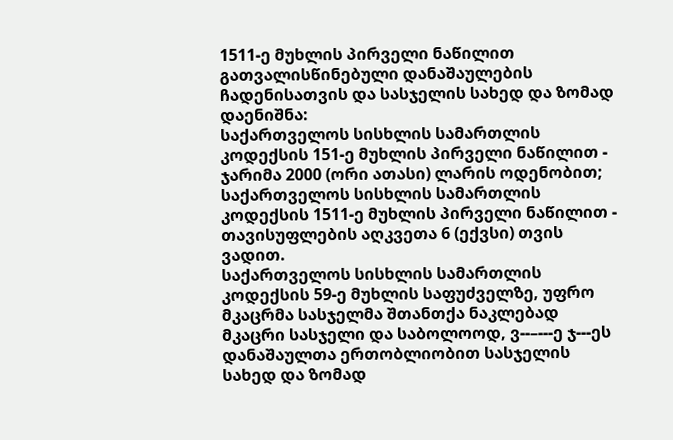1511-ე მუხლის პირველი ნაწილით გათვალისწინებული დანაშაულების ჩადენისათვის და სასჯელის სახედ და ზომად დაენიშნა:
საქართველოს სისხლის სამართლის კოდექსის 151-ე მუხლის პირველი ნაწილით - ჯარიმა 2000 (ორი ათასი) ლარის ოდენობით;
საქართველოს სისხლის სამართლის კოდექსის 1511-ე მუხლის პირველი ნაწილით - თავისუფლების აღკვეთა 6 (ექვსი) თვის ვადით.
საქართველოს სისხლის სამართლის კოდექსის 59-ე მუხლის საფუძველზე, უფრო მკაცრმა სასჯელმა შთანთქა ნაკლებად მკაცრი სასჯელი და საბოლოოდ, ვ--–---ე ჯ---ეს დანაშაულთა ერთობლიობით სასჯელის სახედ და ზომად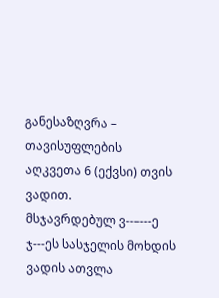განესაზღვრა – თავისუფლების აღკვეთა 6 (ექვსი) თვის ვადით.
მსჯავრდებულ ვ--–---ე ჯ---ეს სასჯელის მოხდის ვადის ათვლა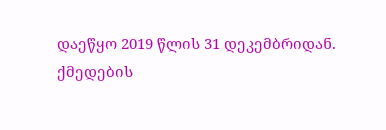დაეწყო 2019 წლის 31 დეკემბრიდან.
ქმედების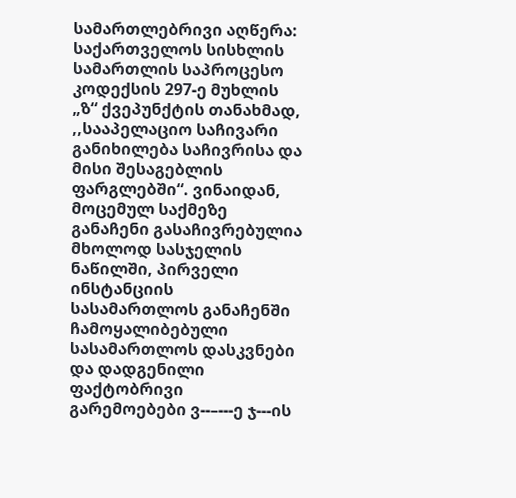სამართლებრივი აღწერა:
საქართველოს სისხლის სამართლის საპროცესო კოდექსის 297-ე მუხლის „ზ“ ქვეპუნქტის თანახმად, ,,სააპელაციო საჩივარი განიხილება საჩივრისა და მისი შესაგებლის ფარგლებში“. ვინაიდან, მოცემულ საქმეზე განაჩენი გასაჩივრებულია მხოლოდ სასჯელის ნაწილში, პირველი ინსტანციის სასამართლოს განაჩენში ჩამოყალიბებული სასამართლოს დასკვნები და დადგენილი ფაქტობრივი გარემოებები ვ--–---ე ჯ---ის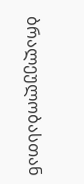ბრალეულობასთან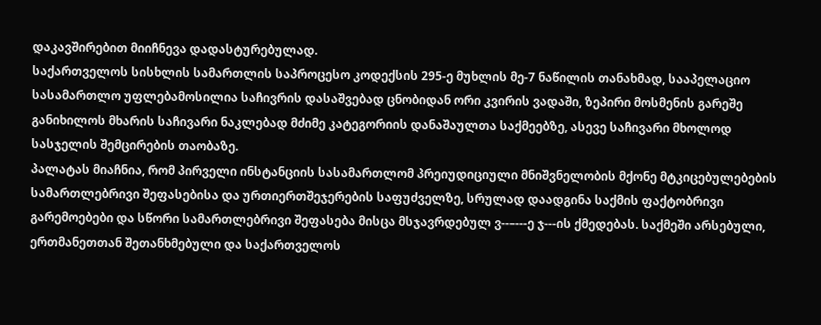დაკავშირებით მიიჩნევა დადასტურებულად.
საქართველოს სისხლის სამართლის საპროცესო კოდექსის 295-ე მუხლის მე-7 ნაწილის თანახმად, სააპელაციო სასამართლო უფლებამოსილია საჩივრის დასაშვებად ცნობიდან ორი კვირის ვადაში, ზეპირი მოსმენის გარეშე განიხილოს მხარის საჩივარი ნაკლებად მძიმე კატეგორიის დანაშაულთა საქმეებზე, ასევე საჩივარი მხოლოდ სასჯელის შემცირების თაობაზე.
პალატას მიაჩნია, რომ პირველი ინსტანციის სასამართლომ პრეიუდიციული მნიშვნელობის მქონე მტკიცებულებების სამართლებრივი შეფასებისა და ურთიერთშეჯერების საფუძველზე, სრულად დაადგინა საქმის ფაქტობრივი გარემოებები და სწორი სამართლებრივი შეფასება მისცა მსჯავრდებულ ვ--–---ე ჯ---ის ქმედებას. საქმეში არსებული, ერთმანეთთან შეთანხმებული და საქართველოს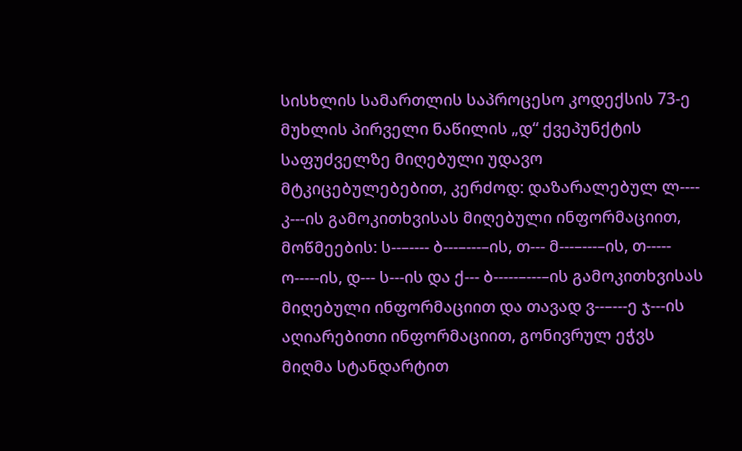სისხლის სამართლის საპროცესო კოდექსის 73-ე მუხლის პირველი ნაწილის „დ“ ქვეპუნქტის საფუძველზე მიღებული უდავო მტკიცებულებებით, კერძოდ: დაზარალებულ ლ---- კ---ის გამოკითხვისას მიღებული ინფორმაციით, მოწმეების: ს--–---- ბ---–---–ის, თ--- მ---–---–ის, თ----- ო-----ის, დ--- ს---ის და ქ--- ბ-----–---–ის გამოკითხვისას მიღებული ინფორმაციით და თავად ვ--–---ე ჯ---ის აღიარებითი ინფორმაციით, გონივრულ ეჭვს მიღმა სტანდარტით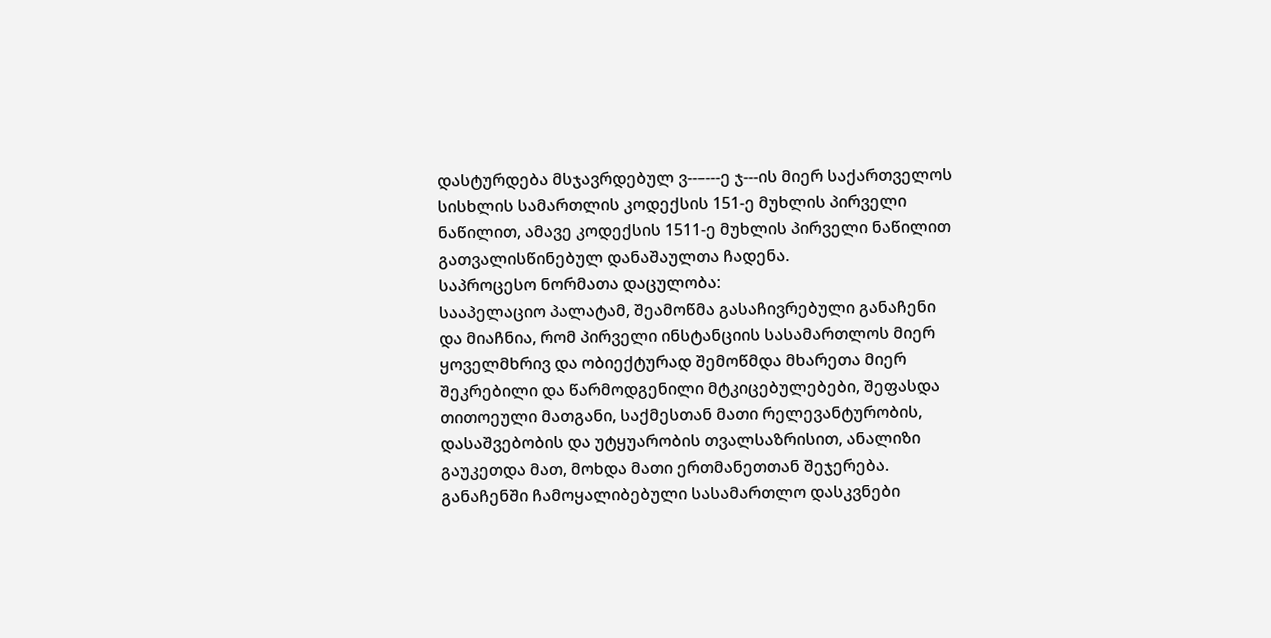დასტურდება მსჯავრდებულ ვ--–---ე ჯ---ის მიერ საქართველოს სისხლის სამართლის კოდექსის 151-ე მუხლის პირველი ნაწილით, ამავე კოდექსის 1511-ე მუხლის პირველი ნაწილით გათვალისწინებულ დანაშაულთა ჩადენა.
საპროცესო ნორმათა დაცულობა:
სააპელაციო პალატამ, შეამოწმა გასაჩივრებული განაჩენი და მიაჩნია, რომ პირველი ინსტანციის სასამართლოს მიერ ყოველმხრივ და ობიექტურად შემოწმდა მხარეთა მიერ შეკრებილი და წარმოდგენილი მტკიცებულებები, შეფასდა თითოეული მათგანი, საქმესთან მათი რელევანტურობის, დასაშვებობის და უტყუარობის თვალსაზრისით, ანალიზი გაუკეთდა მათ, მოხდა მათი ერთმანეთთან შეჯერება. განაჩენში ჩამოყალიბებული სასამართლო დასკვნები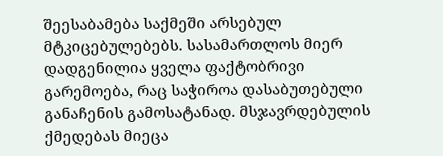შეესაბამება საქმეში არსებულ მტკიცებულებებს. სასამართლოს მიერ დადგენილია ყველა ფაქტობრივი გარემოება, რაც საჭიროა დასაბუთებული განაჩენის გამოსატანად. მსჯავრდებულის ქმედებას მიეცა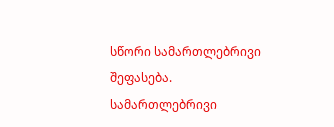სწორი სამართლებრივი შეფასება.
სამართლებრივი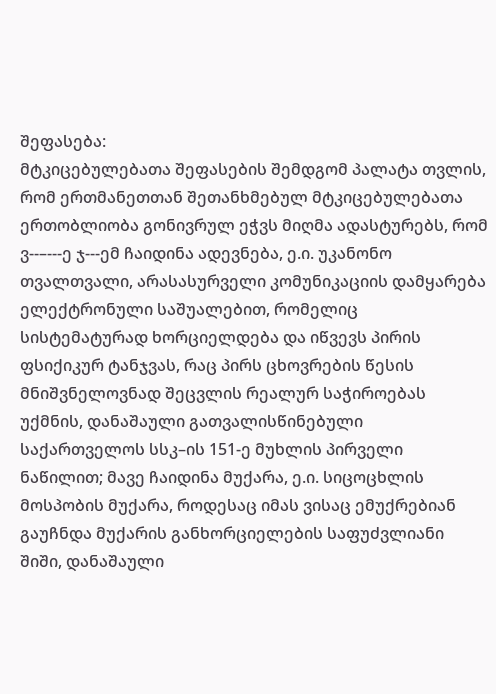შეფასება:
მტკიცებულებათა შეფასების შემდგომ პალატა თვლის, რომ ერთმანეთთან შეთანხმებულ მტკიცებულებათა ერთობლიობა გონივრულ ეჭვს მიღმა ადასტურებს, რომ ვ--–---ე ჯ---ემ ჩაიდინა ადევნება, ე.ი. უკანონო თვალთვალი, არასასურველი კომუნიკაციის დამყარება ელექტრონული საშუალებით, რომელიც სისტემატურად ხორციელდება და იწვევს პირის ფსიქიკურ ტანჯვას, რაც პირს ცხოვრების წესის მნიშვნელოვნად შეცვლის რეალურ საჭიროებას უქმნის, დანაშაული გათვალისწინებული საქართველოს სსკ–ის 151-ე მუხლის პირველი ნაწილით; მავე ჩაიდინა მუქარა, ე.ი. სიცოცხლის მოსპობის მუქარა, როდესაც იმას ვისაც ემუქრებიან გაუჩნდა მუქარის განხორციელების საფუძვლიანი შიში, დანაშაული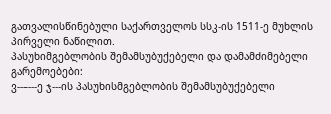გათვალისწინებული საქართველოს სსკ-ის 1511-ე მუხლის პირველი ნაწილით.
პასუხიმგებლობის შემამსუბუქებელი და დამამძიმებელი გარემოებები:
ვ--–---ე ჯ---ის პასუხისმგებლობის შემამსუბუქებელი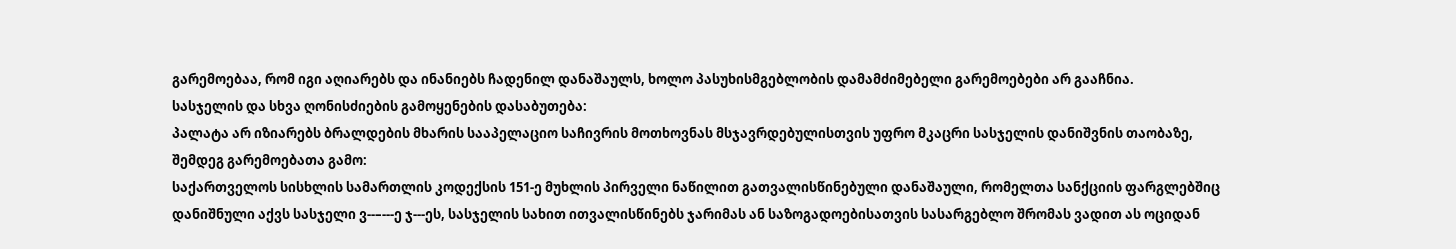გარემოებაა, რომ იგი აღიარებს და ინანიებს ჩადენილ დანაშაულს, ხოლო პასუხისმგებლობის დამამძიმებელი გარემოებები არ გააჩნია.
სასჯელის და სხვა ღონისძიების გამოყენების დასაბუთება:
პალატა არ იზიარებს ბრალდების მხარის სააპელაციო საჩივრის მოთხოვნას მსჯავრდებულისთვის უფრო მკაცრი სასჯელის დანიშვნის თაობაზე, შემდეგ გარემოებათა გამო:
საქართველოს სისხლის სამართლის კოდექსის 151-ე მუხლის პირველი ნაწილით გათვალისწინებული დანაშაული, რომელთა სანქციის ფარგლებშიც დანიშნული აქვს სასჯელი ვ--–---ე ჯ---ეს, სასჯელის სახით ითვალისწინებს ჯარიმას ან საზოგადოებისათვის სასარგებლო შრომას ვადით ას ოციდან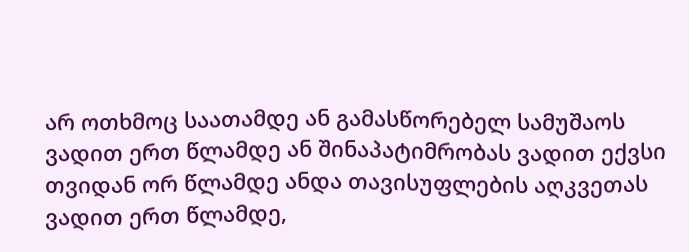არ ოთხმოც საათამდე ან გამასწორებელ სამუშაოს ვადით ერთ წლამდე ან შინაპატიმრობას ვადით ექვსი თვიდან ორ წლამდე ანდა თავისუფლების აღკვეთას ვადით ერთ წლამდე,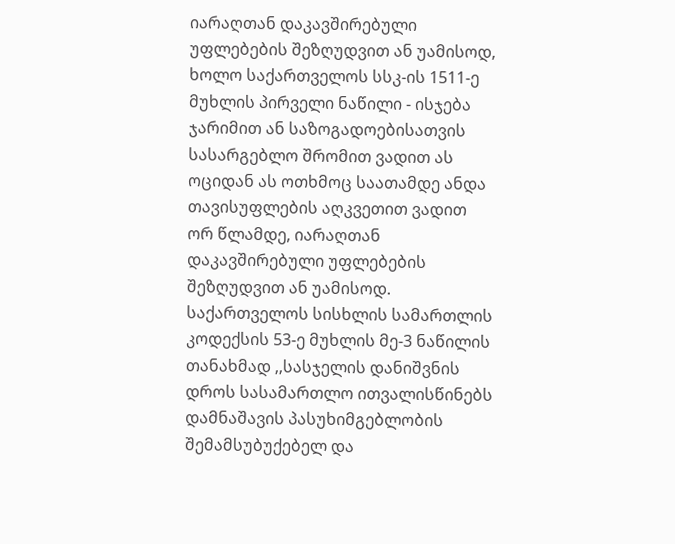იარაღთან დაკავშირებული უფლებების შეზღუდვით ან უამისოდ, ხოლო საქართველოს სსკ-ის 1511-ე მუხლის პირველი ნაწილი - ისჯება ჯარიმით ან საზოგადოებისათვის სასარგებლო შრომით ვადით ას ოციდან ას ოთხმოც საათამდე ანდა თავისუფლების აღკვეთით ვადით ორ წლამდე, იარაღთან დაკავშირებული უფლებების შეზღუდვით ან უამისოდ.
საქართველოს სისხლის სამართლის კოდექსის 53-ე მუხლის მე-3 ნაწილის თანახმად ,,სასჯელის დანიშვნის დროს სასამართლო ითვალისწინებს დამნაშავის პასუხიმგებლობის შემამსუბუქებელ და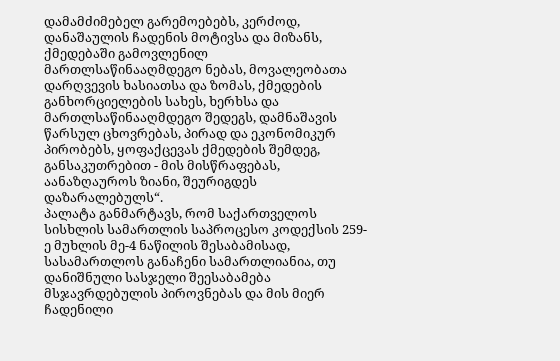დამამძიმებელ გარემოებებს, კერძოდ, დანაშაულის ჩადენის მოტივსა და მიზანს, ქმედებაში გამოვლენილ მართლსაწინააღმდეგო ნებას, მოვალეობათა დარღვევის ხასიათსა და ზომას, ქმედების განხორციელების სახეს, ხერხსა და მართლსაწინააღმდეგო შედეგს, დამნაშავის წარსულ ცხოვრებას, პირად და ეკონომიკურ პირობებს, ყოფაქცევას ქმედების შემდეგ, განსაკუთრებით - მის მისწრაფებას, აანაზღაუროს ზიანი, შეურიგდეს დაზარალებულს“.
პალატა განმარტავს, რომ საქართველოს სისხლის სამართლის საპროცესო კოდექსის 259-ე მუხლის მე-4 ნაწილის შესაბამისად, სასამართლოს განაჩენი სამართლიანია, თუ დანიშნული სასჯელი შეესაბამება მსჯავრდებულის პიროვნებას და მის მიერ ჩადენილი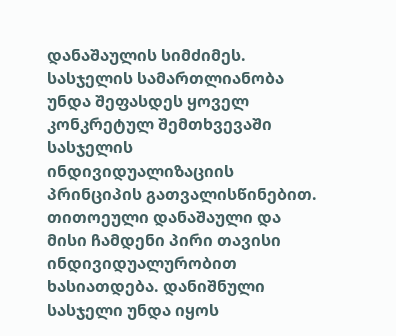დანაშაულის სიმძიმეს. სასჯელის სამართლიანობა უნდა შეფასდეს ყოველ კონკრეტულ შემთხვევაში სასჯელის ინდივიდუალიზაციის პრინციპის გათვალისწინებით. თითოეული დანაშაული და მისი ჩამდენი პირი თავისი ინდივიდუალურობით ხასიათდება. დანიშნული სასჯელი უნდა იყოს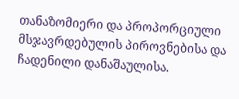თანაზომიერი და პროპორციული მსჯავრდებულის პიროვნებისა და ჩადენილი დანაშაულისა.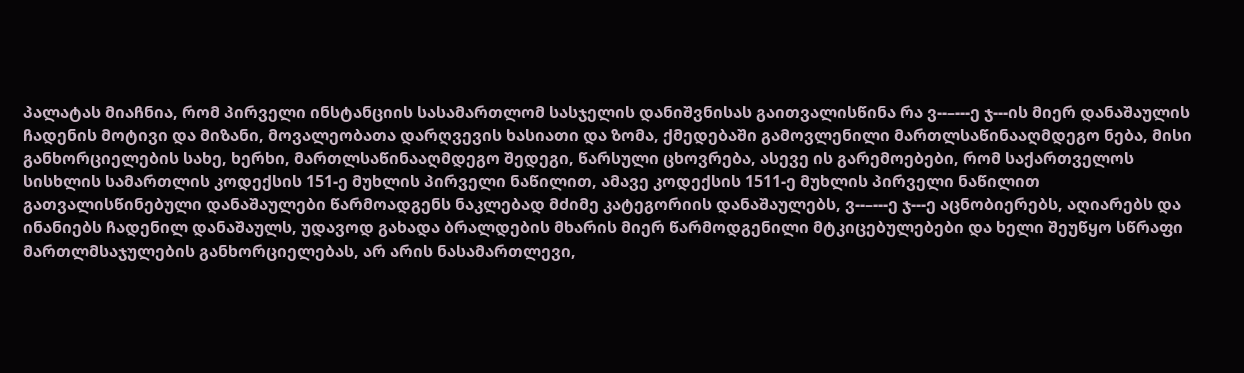პალატას მიაჩნია, რომ პირველი ინსტანციის სასამართლომ სასჯელის დანიშვნისას გაითვალისწინა რა ვ--–---ე ჯ---ის მიერ დანაშაულის ჩადენის მოტივი და მიზანი, მოვალეობათა დარღვევის ხასიათი და ზომა, ქმედებაში გამოვლენილი მართლსაწინააღმდეგო ნება, მისი განხორციელების სახე, ხერხი, მართლსაწინააღმდეგო შედეგი, წარსული ცხოვრება, ასევე ის გარემოებები, რომ საქართველოს სისხლის სამართლის კოდექსის 151-ე მუხლის პირველი ნაწილით, ამავე კოდექსის 1511-ე მუხლის პირველი ნაწილით გათვალისწინებული დანაშაულები წარმოადგენს ნაკლებად მძიმე კატეგორიის დანაშაულებს, ვ--–---ე ჯ---ე აცნობიერებს, აღიარებს და ინანიებს ჩადენილ დანაშაულს, უდავოდ გახადა ბრალდების მხარის მიერ წარმოდგენილი მტკიცებულებები და ხელი შეუწყო სწრაფი მართლმსაჯულების განხორციელებას, არ არის ნასამართლევი,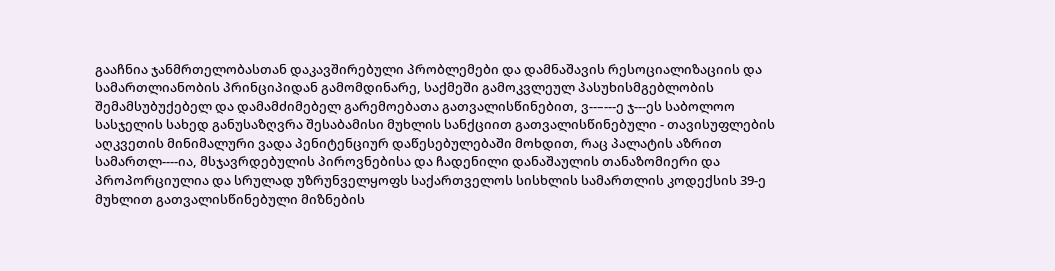გააჩნია ჯანმრთელობასთან დაკავშირებული პრობლემები და დამნაშავის რესოციალიზაციის და სამართლიანობის პრინციპიდან გამომდინარე, საქმეში გამოკვლეულ პასუხისმგებლობის შემამსუბუქებელ და დამამძიმებელ გარემოებათა გათვალისწინებით, ვ--–---ე ჯ---ეს საბოლოო სასჯელის სახედ განუსაზღვრა შესაბამისი მუხლის სანქციით გათვალისწინებული - თავისუფლების აღკვეთის მინიმალური ვადა პენიტენციურ დაწესებულებაში მოხდით, რაც პალატის აზრით სამართლ----ია, მსჯავრდებულის პიროვნებისა და ჩადენილი დანაშაულის თანაზომიერი და პროპორციულია და სრულად უზრუნველყოფს საქართველოს სისხლის სამართლის კოდექსის 39-ე მუხლით გათვალისწინებული მიზნების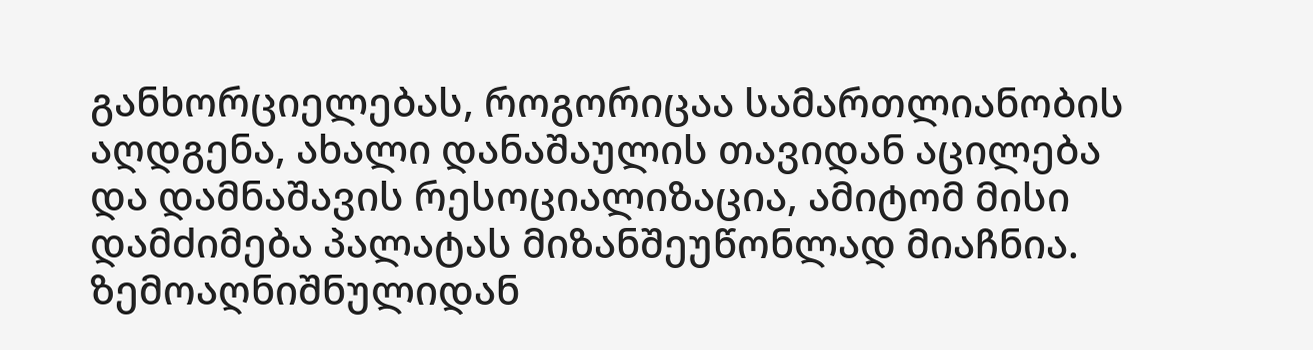განხორციელებას, როგორიცაა სამართლიანობის აღდგენა, ახალი დანაშაულის თავიდან აცილება და დამნაშავის რესოციალიზაცია, ამიტომ მისი დამძიმება პალატას მიზანშეუწონლად მიაჩნია.
ზემოაღნიშნულიდან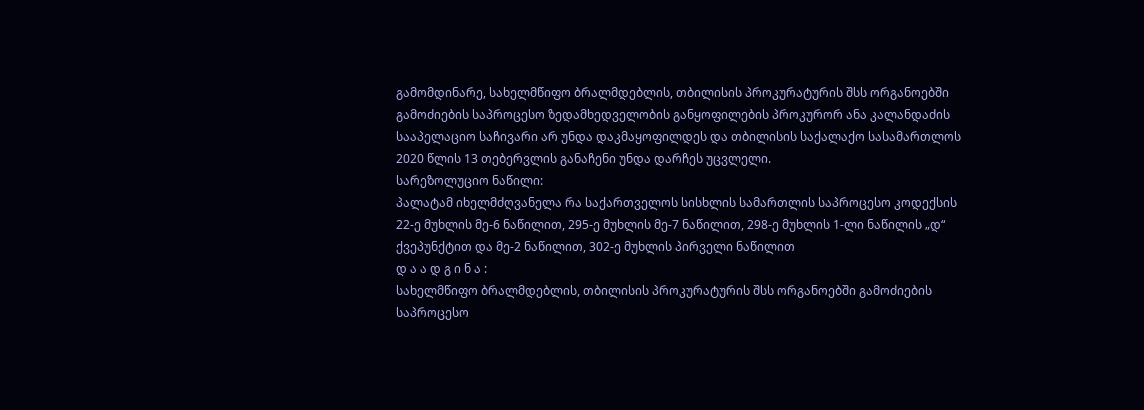გამომდინარე, სახელმწიფო ბრალმდებლის, თბილისის პროკურატურის შსს ორგანოებში გამოძიების საპროცესო ზედამხედველობის განყოფილების პროკურორ ანა კალანდაძის სააპელაციო საჩივარი არ უნდა დაკმაყოფილდეს და თბილისის საქალაქო სასამართლოს 2020 წლის 13 თებერვლის განაჩენი უნდა დარჩეს უცვლელი.
სარეზოლუციო ნაწილი:
პალატამ იხელმძღვანელა რა საქართველოს სისხლის სამართლის საპროცესო კოდექსის 22-ე მუხლის მე-6 ნაწილით, 295-ე მუხლის მე-7 ნაწილით, 298-ე მუხლის 1-ლი ნაწილის „დ“ ქვეპუნქტით და მე-2 ნაწილით, 302-ე მუხლის პირველი ნაწილით
დ ა ა დ გ ი ნ ა :
სახელმწიფო ბრალმდებლის, თბილისის პროკურატურის შსს ორგანოებში გამოძიების საპროცესო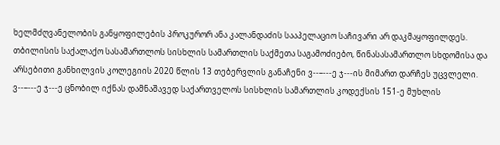ხელმძღვანელობის განყოფილების პროკურორ ანა კალანდაძის სააპელაციო საჩივარი არ დაკმაყოფილდეს.
თბილისის საქალაქო სასამართლოს სისხლის სამართლის საქმეთა საგამოძიებო, წინასასამართლო სხდომისა და არსებითი განხილვის კოლეგიის 2020 წლის 13 თებერვლის განაჩენი ვ--–---ე ჯ---ის მიმართ დარჩეს უცვლელი.
ვ--–---ე ჯ---ე ცნობილ იქნას დამნაშავედ საქართველოს სისხლის სამართლის კოდექსის 151-ე მუხლის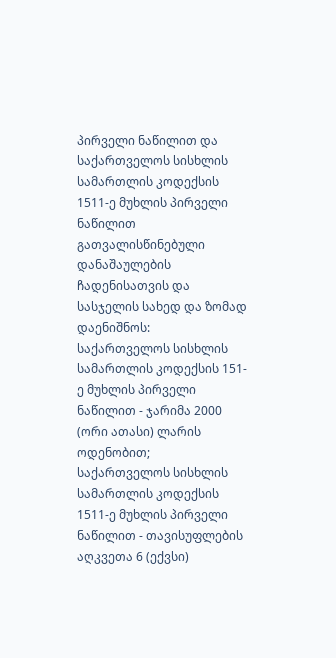პირველი ნაწილით და საქართველოს სისხლის სამართლის კოდექსის 1511-ე მუხლის პირველი ნაწილით გათვალისწინებული დანაშაულების ჩადენისათვის და სასჯელის სახედ და ზომად დაენიშნოს:
საქართველოს სისხლის სამართლის კოდექსის 151-ე მუხლის პირველი ნაწილით - ჯარიმა 2000 (ორი ათასი) ლარის ოდენობით;
საქართველოს სისხლის სამართლის კოდექსის 1511-ე მუხლის პირველი ნაწილით - თავისუფლების აღკვეთა 6 (ექვსი)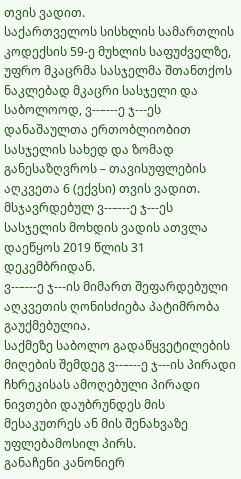თვის ვადით.
საქართველოს სისხლის სამართლის კოდექსის 59-ე მუხლის საფუძველზე, უფრო მკაცრმა სასჯელმა შთანთქოს ნაკლებად მკაცრი სასჯელი და საბოლოოდ, ვ--–---ე ჯ---ეს დანაშაულთა ერთობლიობით სასჯელის სახედ და ზომად განესაზღვროს – თავისუფლების აღკვეთა 6 (ექვსი) თვის ვადით.
მსჯავრდებულ ვ--–---ე ჯ---ეს სასჯელის მოხდის ვადის ათვლა დაეწყოს 2019 წლის 31 დეკემბრიდან.
ვ--–---ე ჯ---ის მიმართ შეფარდებული აღკვეთის ღონისძიება პატიმრობა გაუქმებულია.
საქმეზე საბოლო გადაწყვეტილების მიღების შემდეგ ვ--–---ე ჯ---ის პირადი ჩხრეკისას ამოღებული პირადი ნივთები დაუბრუნდეს მის მესაკუთრეს ან მის შენახვაზე უფლებამოსილ პირს.
განაჩენი კანონიერ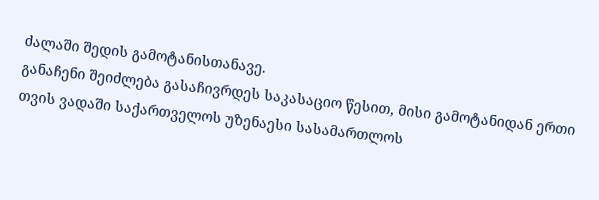ძალაში შედის გამოტანისთანავე.
განაჩენი შეიძლება გასაჩივრდეს საკასაციო წესით, მისი გამოტანიდან ერთი თვის ვადაში საქართველოს უზენაესი სასამართლოს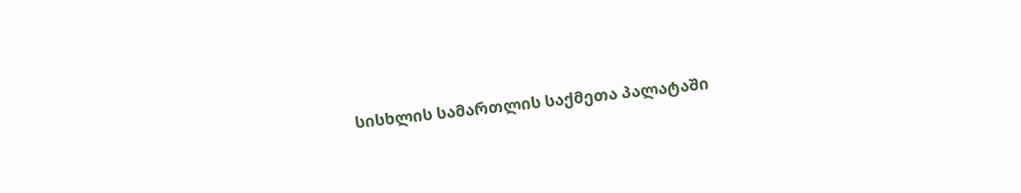სისხლის სამართლის საქმეთა პალატაში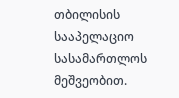თბილისის სააპელაციო სასამართლოს მეშვეობით.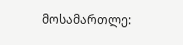მოსამართლე: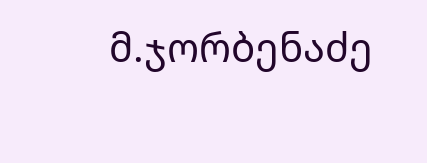მ.ჯორბენაძე